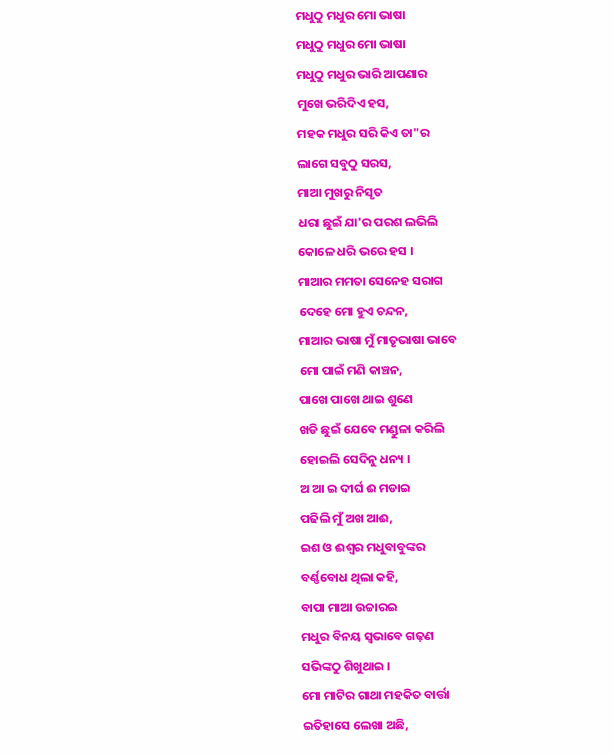ମଧୁଠୁ ମଧୁର ମୋ ଭାଷା
ମଧୁଠୁ ମଧୁର ମୋ ଭାଷା
ମଧୁଠୁ ମଧୁର ଭାରି ଆପଣାର
ମୁଖେ ଭରିଦିଏ ହସ,
ମହକ ମଧୁର ସରି କିଏ ତା"ର
ଲାଗେ ସବୁଠୁ ସରସ,
ମାଆ ମୁଖରୁ ନିସୃତ
ଧରା ଛୁଇଁ ଯା'ର ପରଶ ଲଭିଲି
କୋଳେ ଧରି ଭରେ ହସ ।
ମାଆର ମମତା ସେନେହ ସରାଗ
ଦେହେ ମୋ ହୁଏ ଚନ୍ଦନ,
ମାଆର ଭାଷା ମୁଁ ମାତୃଭାଷା ଭାବେ
ମୋ ପାଇଁ ମଣି କାଞ୍ଚନ,
ପାଖେ ପାଖେ ଥାଇ ଶୁଣେ
ଖଡି ଛୁଇଁ ଯେବେ ମଣ୍ଡୁଳା କରିଲି
ହୋଇଲି ସେଦିନୁ ଧନ୍ୟ ।
ଅ ଆ ଇ ଦୀର୍ଘ ଈ ମଡାଇ
ପଢିଲି ମୁଁ ଅଖ ଆଈ,
ଇଶ ଓ ଈଶ୍ୱର ମଧୁବାବୁଙ୍କର
ବର୍ଣ୍ଣବୋଧ ଥିଲା କହି,
ବାପା ମାଆ ଉଚ୍ଚାରଇ
ମଧୁର ବିନୟ ସ୍ବଭାବେ ଗଢ଼ଣ
ସଭିଙ୍କଠୁ ଶିଖୁଥାଇ ।
ମୋ ମାଟିର ଗାଥା ମହକିତ ବାର୍ତ୍ତା
ଇତିହାସେ ଲେଖା ଅଛି,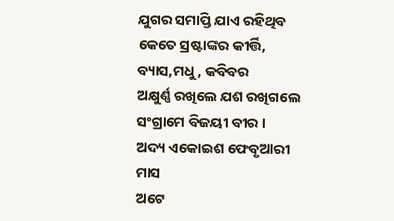ଯୁଗର ସମାପ୍ତି ଯାଏ ରହିଥିବ
କେତେ ସ୍ରଷ୍ଟାଙ୍କର କୀର୍ତ୍ତି,
ବ୍ୟାସ,ମଧୁ, କବିବର
ଅକ୍ଷୁର୍ଣ୍ଣ ରଖିଲେ ଯଶ ରଖିଗଲେ
ସଂଗ୍ରାମେ ବିଜୟୀ ବୀର ।
ଅଦ୍ୟ ଏକୋଇଶ ଫେବୃଆରୀ ମାସ
ଅଟେ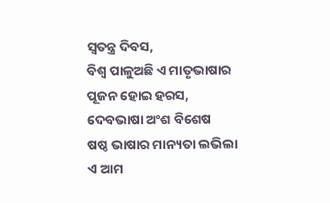ସ୍ବତନ୍ତ୍ର ଦିବସ,
ବିଶ୍ବ ପାଳୁଅଛି ଏ ମାତୃଭାଷାର
ପୂଜନ ହୋଇ ହରସ,
ଦେବଭାଷା ଅଂଶ ବିଶେଷ
ଷଷ୍ଠ ଭାଷାର ମାନ୍ୟତା ଲଭିଲା
ଏ ଆମ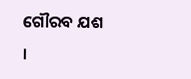ଗୌରବ ଯଶ ।